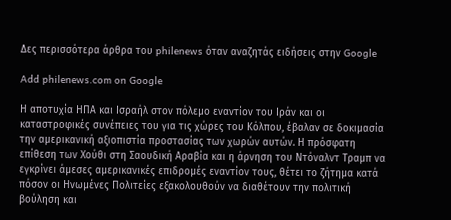Δες περισσότερα άρθρα του philenews όταν αναζητάς ειδήσεις στην Google

Add philenews.com on Google

Η αποτυχία ΗΠΑ και Ισραήλ στον πόλεμο εναντίον του Ιράν και οι καταστροφικές συνέπειες του για τις χώρες του Κόλπου, έβαλαν σε δοκιμασία την αμερικανική αξιοπιστία προστασίας των χωρών αυτών. Η πρόσφατη επίθεση των Χούθι στη Σαουδική Αραβία και η άρνηση του Ντόναλντ Τραμπ να εγκρίνει άμεσες αμερικανικές επιδρομές εναντίον τους, θέτει το ζήτημα κατά πόσον οι Ηνωμένες Πολιτείες εξακολουθούν να διαθέτουν την πολιτική βούληση και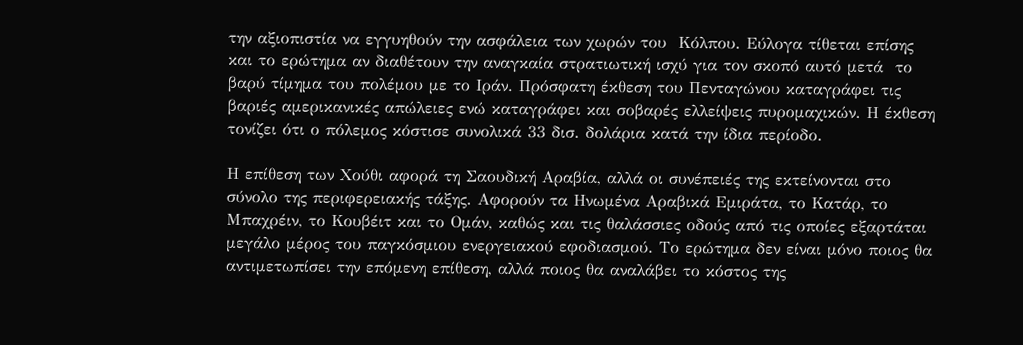την αξιοπιστία να εγγυηθούν την ασφάλεια των χωρών του  Κόλπου. Εύλογα τίθεται επίσης και το ερώτημα αν διαθέτουν την αναγκαία στρατιωτική ισχύ για τον σκοπό αυτό μετά  το βαρύ τίμημα του πολέμου με το Ιράν. Πρόσφατη έκθεση του Πενταγώνου καταγράφει τις βαριές αμερικανικές απώλειες ενώ καταγράφει και σοβαρές ελλείψεις πυρομαχικών. Η έκθεση τονίζει ότι ο πόλεμος κόστισε συνολικά 33 δισ. δολάρια κατά την ίδια περίοδο.

Η επίθεση των Χούθι αφορά τη Σαουδική Αραβία, αλλά οι συνέπειές της εκτείνονται στο σύνολο της περιφερειακής τάξης. Αφορούν τα Ηνωμένα Αραβικά Εμιράτα, το Κατάρ, το Μπαχρέιν, το Κουβέιτ και το Ομάν, καθώς και τις θαλάσσιες οδούς από τις οποίες εξαρτάται μεγάλο μέρος του παγκόσμιου ενεργειακού εφοδιασμού. Το ερώτημα δεν είναι μόνο ποιος θα αντιμετωπίσει την επόμενη επίθεση, αλλά ποιος θα αναλάβει το κόστος της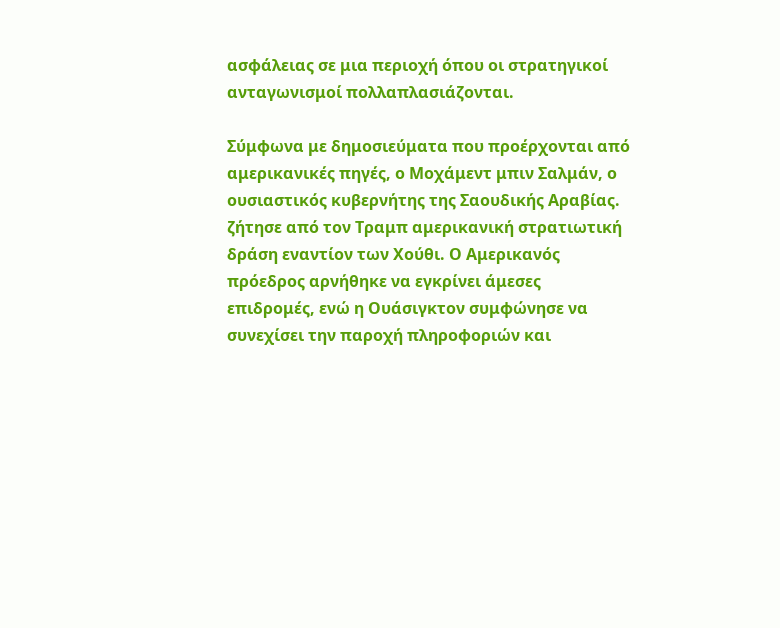ασφάλειας σε μια περιοχή όπου οι στρατηγικοί ανταγωνισμοί πολλαπλασιάζονται.

Σύμφωνα με δημοσιεύματα που προέρχονται από αμερικανικές πηγές, ο Μοχάμεντ μπιν Σαλμάν, ο ουσιαστικός κυβερνήτης της Σαουδικής Αραβίας. ζήτησε από τον Τραμπ αμερικανική στρατιωτική δράση εναντίον των Χούθι. Ο Αμερικανός πρόεδρος αρνήθηκε να εγκρίνει άμεσες επιδρομές, ενώ η Ουάσιγκτον συμφώνησε να συνεχίσει την παροχή πληροφοριών και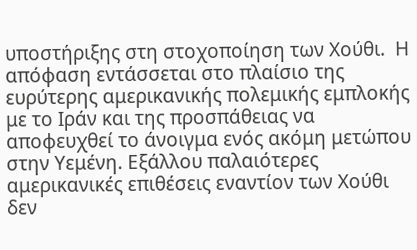υποστήριξης στη στοχοποίηση των Χούθι.  Η απόφαση εντάσσεται στο πλαίσιο της ευρύτερης αμερικανικής πολεμικής εμπλοκής με το Ιράν και της προσπάθειας να αποφευχθεί το άνοιγμα ενός ακόμη μετώπου στην Υεμένη. Εξάλλου παλαιότερες αμερικανικές επιθέσεις εναντίον των Χούθι δεν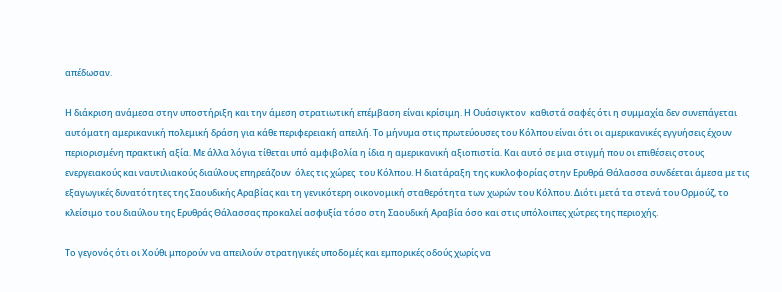απέδωσαν.

Η διάκριση ανάμεσα στην υποστήριξη και την άμεση στρατιωτική επέμβαση είναι κρίσιμη. Η Ουάσιγκτον  καθιστά σαφές ότι η συμμαχία δεν συνεπάγεται αυτόματη αμερικανική πολεμική δράση για κάθε περιφερειακή απειλή. Το μήνυμα στις πρωτεύουσες του Κόλπου είναι ότι οι αμερικανικές εγγυήσεις έχουν περιορισμένη πρακτική αξία. Με άλλα λόγια τίθεται υπό αμφιβολία η ίδια η αμερικανική αξιοπιστία. Και αυτό σε μια στιγμή που οι επιθέσεις στους ενεργειακούς και ναυτιλιακούς διαύλους επηρεάζουν  όλες τις χώρες  του Κόλπου. Η διατάραξη της κυκλοφορίας στην Ερυθρά Θάλασσα συνδέεται άμεσα με τις εξαγωγικές δυνατότητες της Σαουδικής Αραβίας και τη γενικότερη οικονομική σταθερότητα των χωρών του Κόλπου. Διότι μετά τα στενά του Ορμούζ, το κλείσιμο του διαύλου της Ερυθράς Θάλασσας προκαλεί ασφυξία τόσο στη Σαουδική Αραβία όσο και στις υπόλοιπες χώτρες της περιοχής.

Το γεγονός ότι οι Χούθι μπορούν να απειλούν στρατηγικές υποδομές και εμπορικές οδούς χωρίς να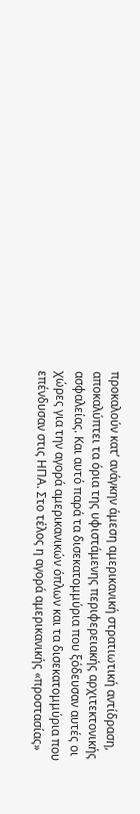προκαλούν κατ’ ανάγκην άμεση αμερικανική στρατιωτική αντίδραση, αποκαλύπτει τα όρια της υφιστάμενης περιφερειακής αρχιτεκτονικής ασφαλείας. Και αυτό παρά τα δισεκατομμύρια που ξόδευσαν αυτές οι χώρες για την αγορά αμερικανικών όπλων και τα δισεκατομμύρια που επένδυσαν στις ΗΠΑ. Στο τέλος η αγορά αμερικανικής «προστασίας»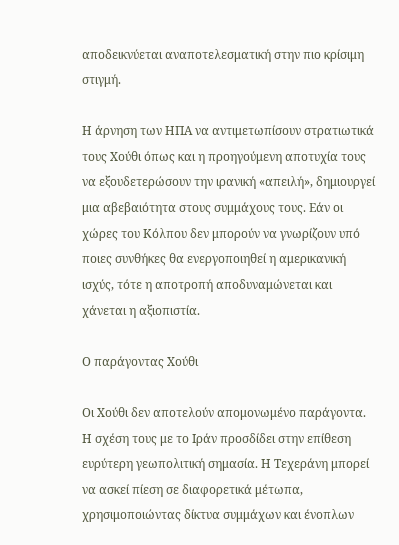αποδεικνύεται αναποτελεσματική στην πιο κρίσιμη στιγμή.

Η άρνηση των ΗΠΑ να αντιμετωπίσουν στρατιωτικά τους Χούθι όπως και η προηγούμενη αποτυχία τους να εξουδετερώσουν την ιρανική «απειλή», δημιουργεί μια αβεβαιότητα στους συμμάχους τους. Εάν οι χώρες του Κόλπου δεν μπορούν να γνωρίζουν υπό ποιες συνθήκες θα ενεργοποιηθεί η αμερικανική ισχύς, τότε η αποτροπή αποδυναμώνεται και χάνεται η αξιοπιστία.

Ο παράγοντας Χούθι

Οι Χούθι δεν αποτελούν απομονωμένο παράγοντα. Η σχέση τους με το Ιράν προσδίδει στην επίθεση ευρύτερη γεωπολιτική σημασία. Η Τεχεράνη μπορεί να ασκεί πίεση σε διαφορετικά μέτωπα, χρησιμοποιώντας δίκτυα συμμάχων και ένοπλων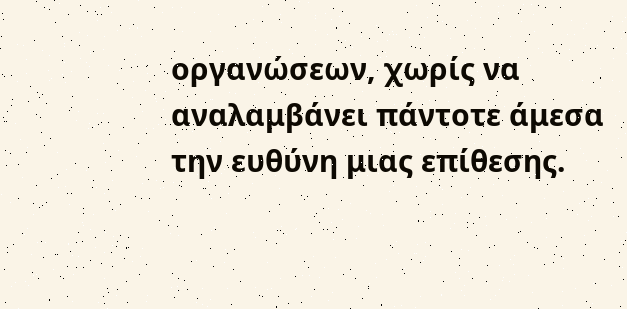οργανώσεων, χωρίς να αναλαμβάνει πάντοτε άμεσα την ευθύνη μιας επίθεσης.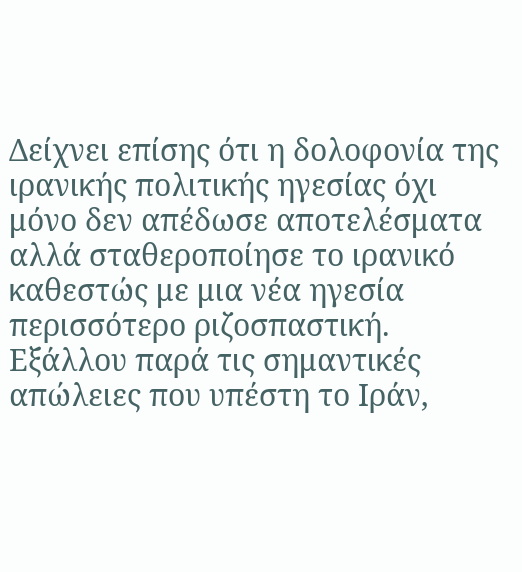Δείχνει επίσης ότι η δολοφονία της ιρανικής πολιτικής ηγεσίας όχι μόνο δεν απέδωσε αποτελέσματα αλλά σταθεροποίησε το ιρανικό καθεστώς με μια νέα ηγεσία περισσότερο ριζοσπαστική. Εξάλλου παρά τις σημαντικές  απώλειες που υπέστη το Ιράν,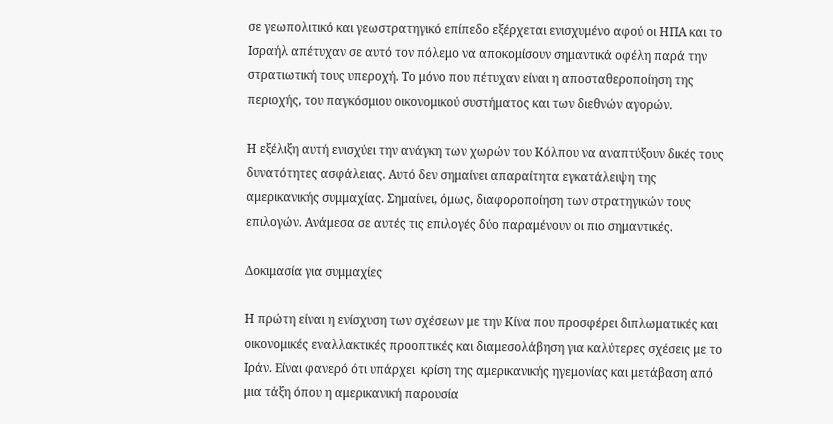σε γεωπολιτικό και γεωστρατηγικό επίπεδο εξέρχεται ενισχυμένο αφού οι ΗΠΑ και το Ισραήλ απέτυχαν σε αυτό τον πόλεμο να αποκομίσουν σημαντικά οφέλη παρά την στρατιωτική τους υπεροχή. Το μόνο που πέτυχαν είναι η αποσταθεροποίηση της περιοχής, του παγκόσμιου οικονομικού συστήματος και των διεθνών αγορών.

Η εξέλιξη αυτή ενισχύει την ανάγκη των χωρών του Κόλπου να αναπτύξουν δικές τους δυνατότητες ασφάλειας. Αυτό δεν σημαίνει απαραίτητα εγκατάλειψη της αμερικανικής συμμαχίας. Σημαίνει, όμως, διαφοροποίηση των στρατηγικών τους επιλογών. Ανάμεσα σε αυτές τις επιλογές δύο παραμένουν οι πιο σημαντικές.

Δοκιμασία για συμμαχίες

Η πρώτη είναι η ενίσχυση των σχέσεων με την Κίνα που προσφέρει διπλωματικές και οικονομικές εναλλακτικές προοπτικές και διαμεσολάβηση για καλύτερες σχέσεις με το Ιράν. Είναι φανερό ότι υπάρχει  κρίση της αμερικανικής ηγεμονίας και μετάβαση από μια τάξη όπου η αμερικανική παρουσία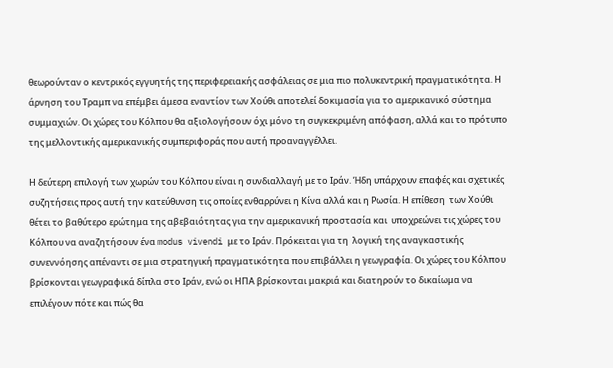θεωρούνταν ο κεντρικός εγγυητής της περιφερειακής ασφάλειας σε μια πιο πολυκεντρική πραγματικότητα. Η άρνηση του Τραμπ να επέμβει άμεσα εναντίον των Χούθι αποτελεί δοκιμασία για το αμερικανικό σύστημα συμμαχιών. Οι χώρες του Κόλπου θα αξιολογήσουν όχι μόνο τη συγκεκριμένη απόφαση, αλλά και το πρότυπο της μελλοντικής αμερικανικής συμπεριφοράς που αυτή προαναγγέλλει.

Η δεύτερη επιλογή των χωρών του Κόλπου είναι η συνδιαλλαγή με το Ιράν. Ήδη υπάρχουν επαφές και σχετικές συζητήσεις προς αυτή την κατεύθυνση τις οποίες ενθαρρύνει η Κίνα αλλά και η Ρωσία. Η επίθεση  των Χούθι θέτει το βαθύτερο ερώτημα της αβεβαιότητας για την αμερικανική προστασία και  υποχρεώνει τις χώρες του Κόλπου να αναζητήσουν ένα modus vivendi με το Ιράν. Πρόκειται για τη  λογική της αναγκαστικής συνεννόησης απέναντι σε μια στρατηγική πραγματικότητα που επιβάλλει η γεωγραφία. Οι χώρες του Κόλπου  βρίσκονται γεωγραφικά δίπλα στο Ιράν, ενώ οι ΗΠΑ βρίσκονται μακριά και διατηρούν το δικαίωμα να επιλέγουν πότε και πώς θα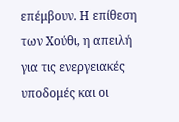επέμβουν. Η επίθεση των Χούθι, η απειλή για τις ενεργειακές υποδομές και οι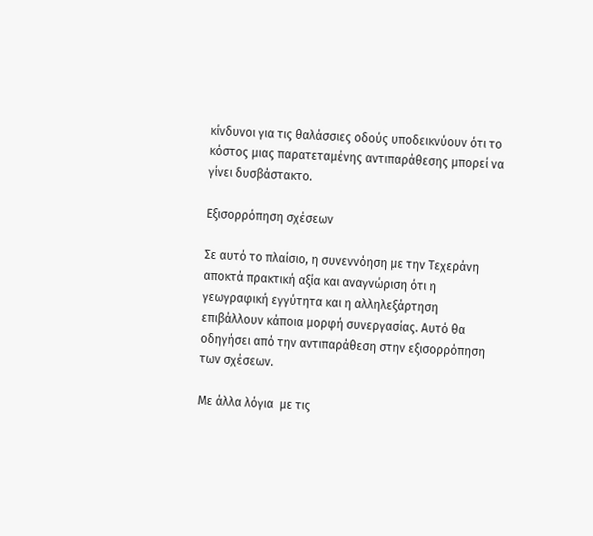κίνδυνοι για τις θαλάσσιες οδούς υποδεικνύουν ότι το κόστος μιας παρατεταμένης αντιπαράθεσης μπορεί να γίνει δυσβάστακτο.

Εξισορρόπηση σχέσεων

Σε αυτό το πλαίσιο, η συνεννόηση με την Τεχεράνη αποκτά πρακτική αξία και αναγνώριση ότι η γεωγραφική εγγύτητα και η αλληλεξάρτηση επιβάλλουν κάποια μορφή συνεργασίας. Αυτό θα οδηγήσει από την αντιπαράθεση στην εξισορρόπηση των σχέσεων.

Με άλλα λόγια  με τις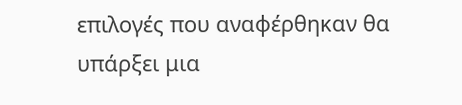επιλογές που αναφέρθηκαν θα υπάρξει μια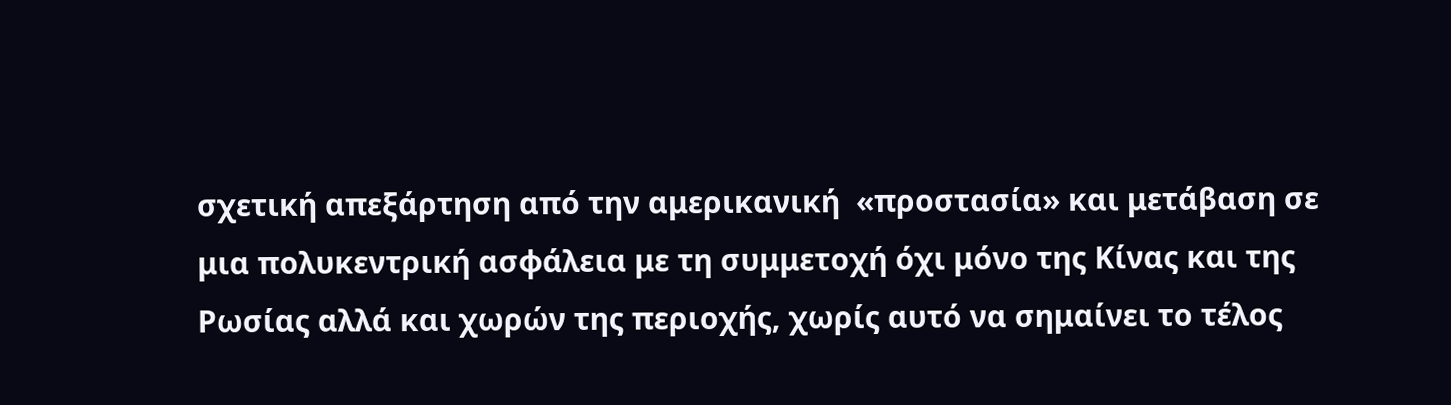σχετική απεξάρτηση από την αμερικανική  «προστασία» και μετάβαση σε μια πολυκεντρική ασφάλεια με τη συμμετοχή όχι μόνο της Κίνας και της Ρωσίας αλλά και χωρών της περιοχής, χωρίς αυτό να σημαίνει το τέλος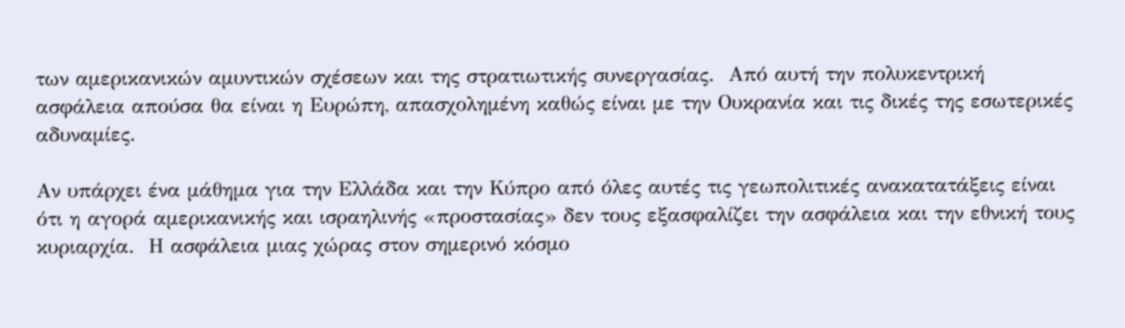των αμερικανικών αμυντικών σχέσεων και της στρατιωτικής συνεργασίας.  Από αυτή την πολυκεντρική  ασφάλεια απούσα θα είναι η Ευρώπη, απασχολημένη καθώς είναι με την Ουκρανία και τις δικές της εσωτερικές αδυναμίες.

Αν υπάρχει ένα μάθημα για την Ελλάδα και την Κύπρο από όλες αυτές τις γεωπολιτικές ανακατατάξεις είναι ότι η αγορά αμερικανικής και ισραηλινής «προστασίας» δεν τους εξασφαλίζει την ασφάλεια και την εθνική τους κυριαρχία.  Η ασφάλεια μιας χώρας στον σημερινό κόσμο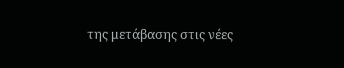της μετάβασης στις νέες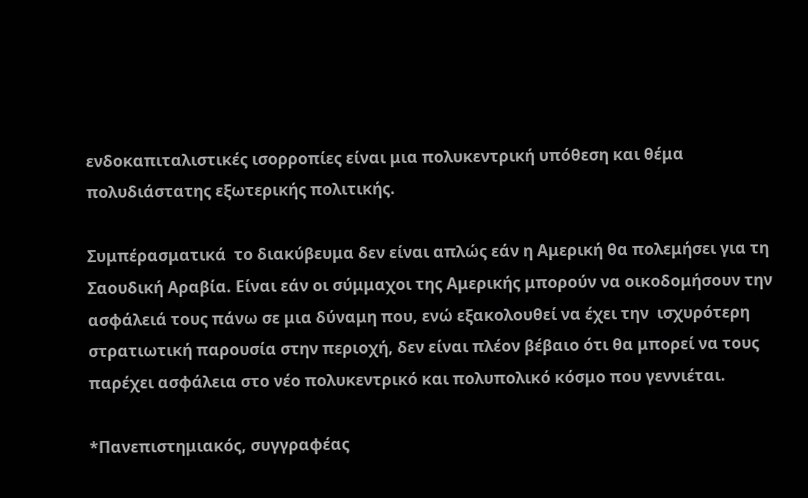ενδοκαπιταλιστικές ισορροπίες είναι μια πολυκεντρική υπόθεση και θέμα πολυδιάστατης εξωτερικής πολιτικής.

Συμπέρασματικά  το διακύβευμα δεν είναι απλώς εάν η Αμερική θα πολεμήσει για τη Σαουδική Αραβία. Είναι εάν οι σύμμαχοι της Αμερικής μπορούν να οικοδομήσουν την ασφάλειά τους πάνω σε μια δύναμη που, ενώ εξακολουθεί να έχει την  ισχυρότερη στρατιωτική παρουσία στην περιοχή, δεν είναι πλέον βέβαιο ότι θα μπορεί να τους παρέχει ασφάλεια στο νέο πολυκεντρικό και πολυπολικό κόσμο που γεννιέται.

*Πανεπιστημιακός, συγγραφέας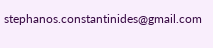stephanos.constantinides@gmail.com